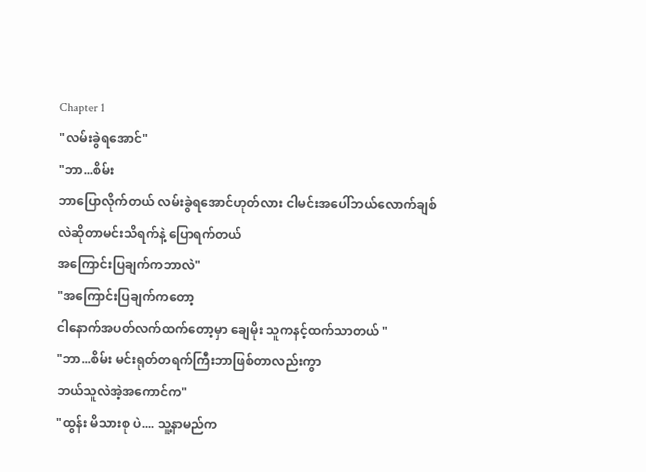Chapter 1
"လမ်းခွဲရအောင်"
"ဘာ...စိမ်း
ဘာပြောလိုက်တယ် လမ်းခွဲရအောင်ဟုတ်လား ငါမင်းအပေါ်ဘယ်လောက်ချစ်လဲဆိုတာမင်းသိရက်နဲ့ ပြောရက်တယ်
အကြောင်းပြချက်ကဘာလဲ"
"အကြောင်းပြချက်ကတော့
ငါနောက်အပတ်လက်ထက်တော့မှာ ချေမိုး သူကနင့်ထက်သာတယ် "
"ဘာ...စိမ်း မင်းရုတ်တရက်ကြီးဘာဖြစ်တာလည်းကွာ
ဘယ်သူလဲအဲ့အကောင်က"
"ထွန်း မိသားစု ပဲ.... သူ့နာမည်က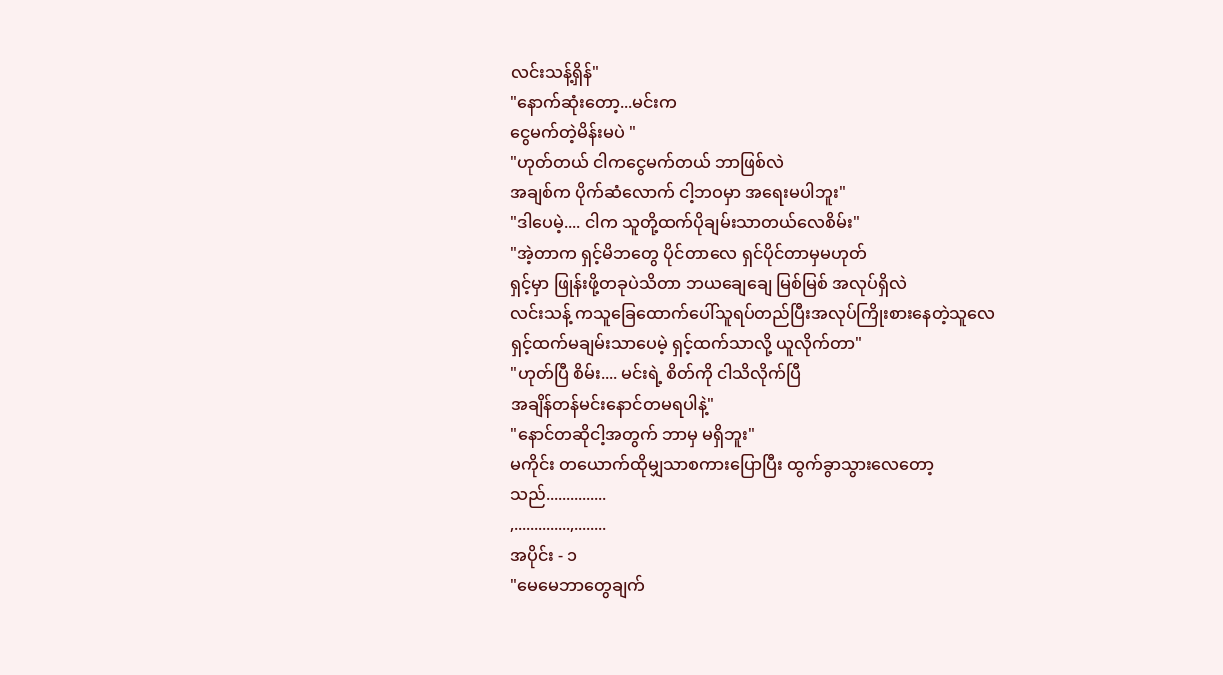လင်းသန့်ရှိန်"
"နောက်ဆုံးတော့...မင်းက
ငွေမက်တဲ့မိန်းမပဲ "
"ဟုတ်တယ် ငါကငွေမက်တယ် ဘာဖြစ်လဲ
အချစ်က ပိုက်ဆံလောက် ငါ့ဘဝမှာ အရေးမပါဘူး"
"ဒါပေမဲ့.... ငါက သူတို့ထက်ပိုချမ်းသာတယ်လေစိမ်း"
"အဲ့တာက ရှင့်မိဘတွေ ပိုင်တာလေ ရှင်ပိုင်တာမှမဟုတ်
ရှင့်မှာ ဖြုန်းဖို့တခုပဲသိတာ ဘယချေချေ မြစ်မြစ် အလုပ်ရှိလဲ
လင်းသန့် ကသူခြေထောက်ပေါ်သူရပ်တည်ပြီးအလုပ်ကြိုးစားနေတဲ့သူလေ ရှင့်ထက်မချမ်းသာပေမဲ့ ရှင့်ထက်သာလို့ ယူလိုက်တာ"
"ဟုတ်ပြီ စိမ်း.... မင်းရဲ့ စိတ်ကို ငါသိလိုက်ပြီ
အချိန်တန်မင်းနောင်တမရပါနဲ့"
"နောင်တဆိုငါ့အတွက် ဘာမှ မရှိဘူး"
မကိုင်း တယောက်ထိုမျှသာစကားပြောပြီး ထွက်ခွာသွားလေတော့သည်...............
,..............,........
အပိုင်း - ၁
"မေမေဘာတွေချက်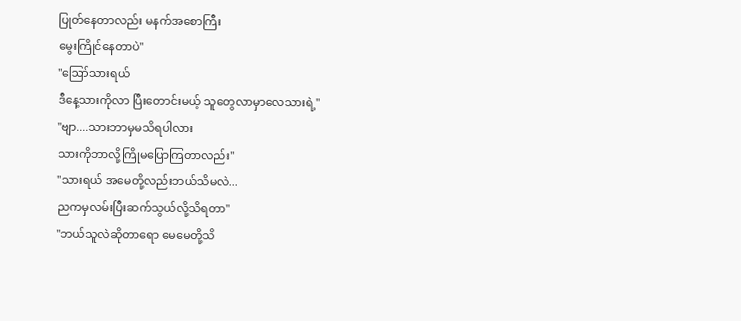ပြုတ်နေတာလည်း မနက်အစောကြီး
မွေးကြိုင်နေတာပဲ"
"ဪသားရယ်
ဒီနေ့သားကိုလာ ပြီးတောင်းမယ့် သူတွေလာမှာလေသားရဲ့"
"ဗျာ....သားဘာမှမသိရပါလား
သားကိုဘာလို့ကြိုမပြောကြတာလည်း"
"သားရယ် အမေတို့လည်းဘယ်သိမလဲ...
ညကမှလမ်းပြီးဆက်သွယ်လို့သိရတာ"
"ဘယ်သူလဲဆိုတာရော မေမေတို့သိ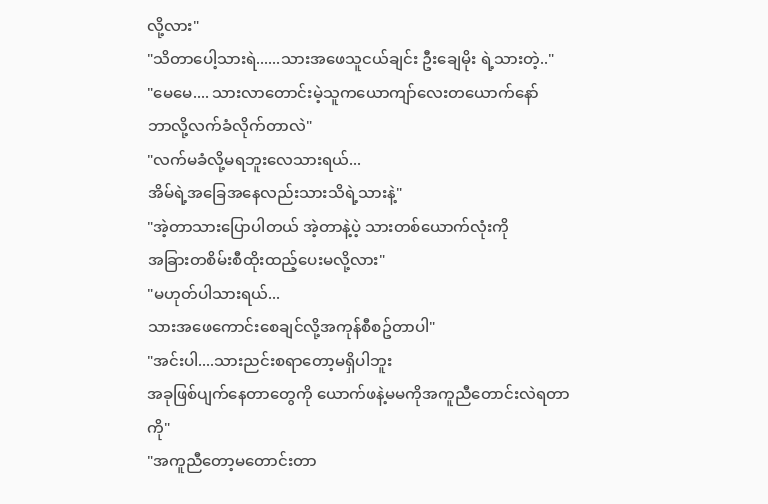လို့လား"
"သိတာပေါ့သားရဲ......သားအဖေသူငယ်ချင်း ဦးချေမိုး ရဲ့သားတဲ့.."
"မေမေ.... သားလာတောင်းမဲ့သူကယောကျာ်လေးတယောက်နော်
ဘာလို့လက်ခံလိုက်တာလဲ"
"လက်မခံလို့မရဘူးလေသားရယ်...
အိမ်ရဲ့အခြေအနေလည်းသားသိရဲ့သားနဲ့"
"အဲ့တာသားပြောပါတယ် အဲ့တာနဲ့ပဲ့ သားတစ်ယောက်လုံးကို
အခြားတစိမ်းစီထိုးထည့်ပေးမလို့လား"
"မဟုတ်ပါသားရယ်...
သားအဖေကောင်းစေချင်လို့အကုန်စီစဥ်တာပါ"
"အင်းပါ....သားညင်းစရာတော့မရှိပါဘူး
အခုဖြစ်ပျက်နေတာတွေကို ယောက်ဖနဲ့မမကိုအကူညီတောင်းလဲရတာကို"
"အကူညီတော့မတောင်းတာ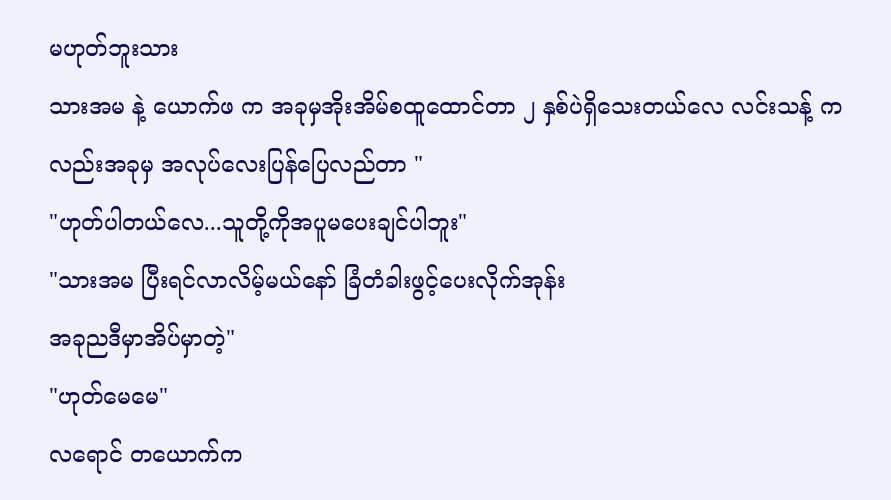မဟုတ်ဘူးသား
သားအမ နဲ့ ယောက်ဖ က အခုမှအိုးအိမ်စထူထောင်တာ ၂ နှစ်ပဲရှိသေးတယ်လေ လင်းသန့် ကလည်းအခုမှ အလုပ်လေးပြန်ပြေလည်တာ "
"ဟုတ်ပါတယ်လေ...သူတို့ကိုအပူမပေးချင်ပါဘူး"
"သားအမ ပြီးရင်လာလိမ့်မယ်နော် ခြံတံခါးဖွင့်ပေးလိုက်အုန်း
အခုညဒီမှာအိပ်မှာတဲ့"
"ဟုတ်မေမေ"
လရောင် တယောက်က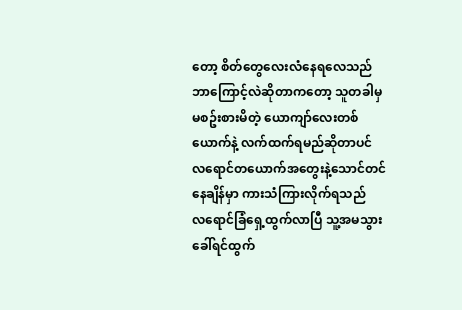တော့ စိတ်တွေလေးလံနေရလေသည်
ဘာကြောင့်လဲဆိုတာကတော့ သူတခါမှမစဥ်းစားမိတဲ့ ယောကျာ်လေးတစ်ယောက်နဲ့ လက်ထက်ရမည်ဆိုတာပင်
လရောင်တယောက်အတွေးနဲ့သောင်တင်နေချိန်မှာ ကားသံကြားလိုက်ရသည်
လရောင်ခြံရှေ့ထွက်လာပြီ သူ့အမသွားခေါ်ရင်ထွက်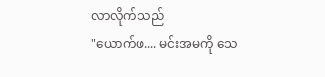လာလိုက်သည်
"ယောက်ဖ.... မင်းအမကို သေ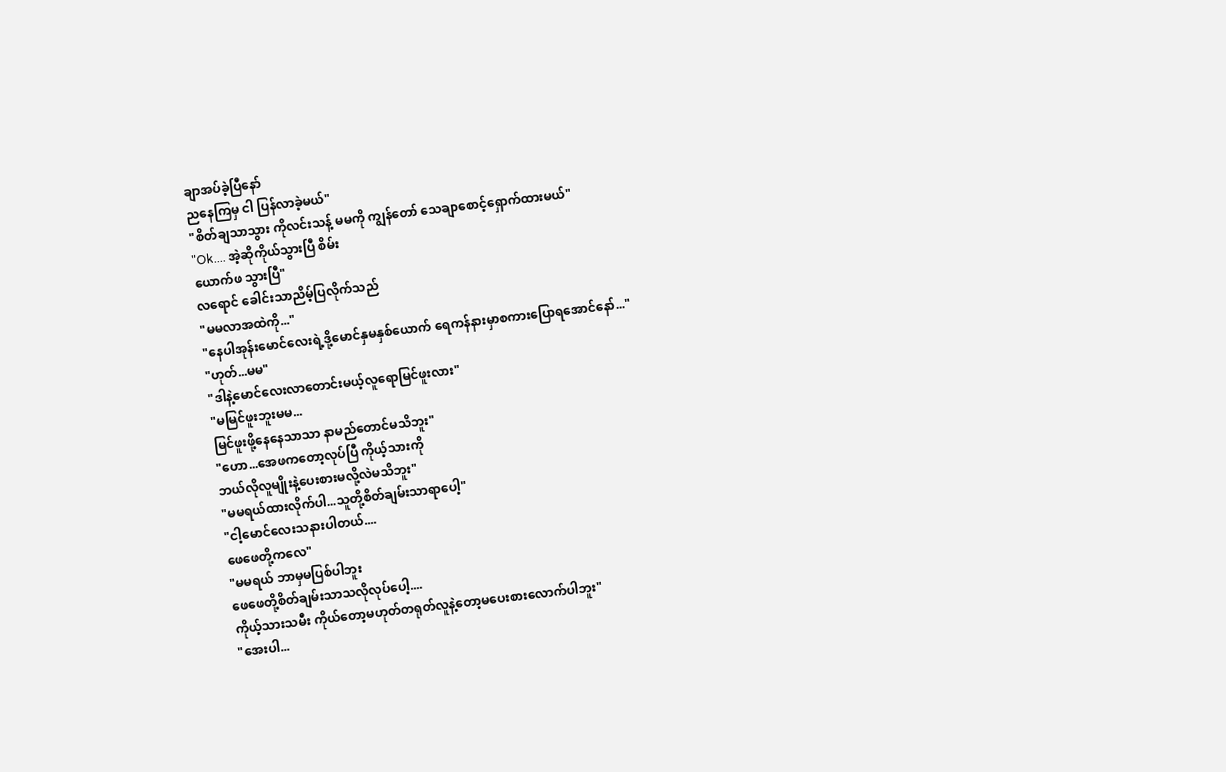ချာအပ်ခဲ့ပြီနော်
ညနေကြမှ ငါ ပြန်လာခဲ့မယ်"
"စိတ်ချသာသွား ကိုလင်းသန့် မမကို ကျွန်တော် သေချာစောင့်ရှောက်ထားမယ်"
"Ok.... အဲ့ဆိုကိုယ်သွားပြီ စိမ်း
ယောက်ဖ သွားပြီ"
လရောင် ခေါင်းသာညိမ့်ပြလိုက်သည်
"မမလာအထဲကို..."
"နေပါအုန်းမောင်လေးရဲ့ဒို့မောင်နှမနှစ်ယောက် ရေကန်နားမှာစကားပြောရအောင်နော်..."
"ဟုတ်...မမ"
"ဒါနဲ့မောင်လေးလာတောင်းမယ့်လူရောမြင်ဖူးလား"
"မမြင်ဖူးဘူးမမ...
မြင်ဖူးဖို့နေနေသာသာ နာမည်တောင်မသိဘူး"
"ဟော...အေဖကတော့လုပ်ပြီ ကိုယ့်သားကို
ဘယ်လိုလူမျိုးနဲ့ပေးစားမလို့လဲမသိဘူး"
"မမရယ်ထားလိုက်ပါ...သူတို့စိတ်ချမ်းသာရာပေါ့"
"ငါ့မောင်လေးသနားပါတယ်....
ဖေဖေတို့ကလေ"
"မမရယ် ဘာမှမပြစ်ပါဘူး
ဖေဖေတို့စိတ်ချမ်းသာသလိုလုပ်ပေါ့....
ကိုယ့်သားသမီး ကိုယ်တော့မဟုတ်တရုတ်လူနဲ့တော့မပေးစားလောက်ပါဘူး"
"အေးပါ...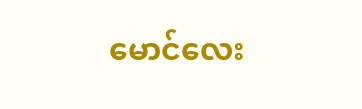မောင်လေး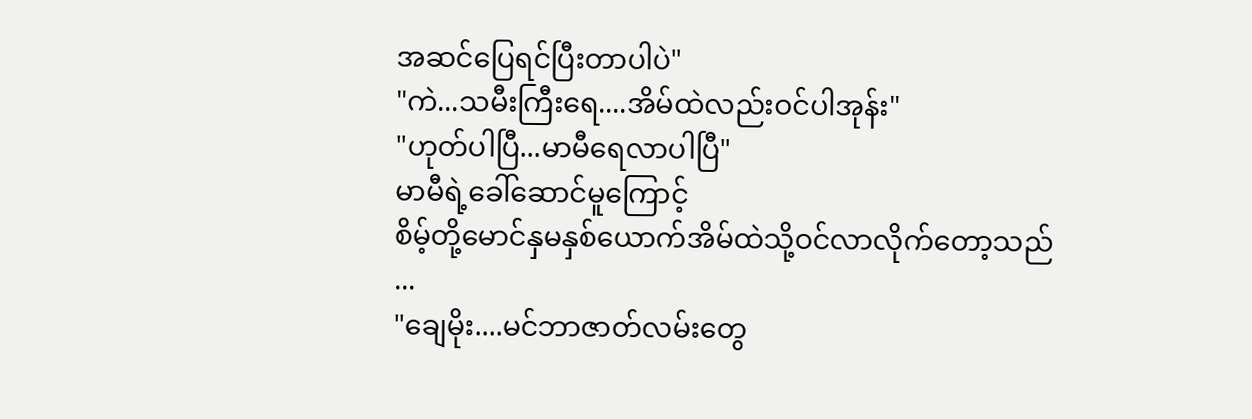အဆင်ပြေရင်ပြီးတာပါပဲ"
"ကဲ...သမီးကြီးရေ....အိမ်ထဲလည်းဝင်ပါအုန်း"
"ဟုတ်ပါပြီ...မာမီရေလာပါပြီ"
မာမီရဲ့ခေါ်ဆောင်မူကြောင့်
စိမ့်တို့မောင်နှမနှစ်ယောက်အိမ်ထဲသို့ဝင်လာလိုက်တော့သည်
...
"ချေမိုး....မင်ဘာဇာတ်လမ်းတွေ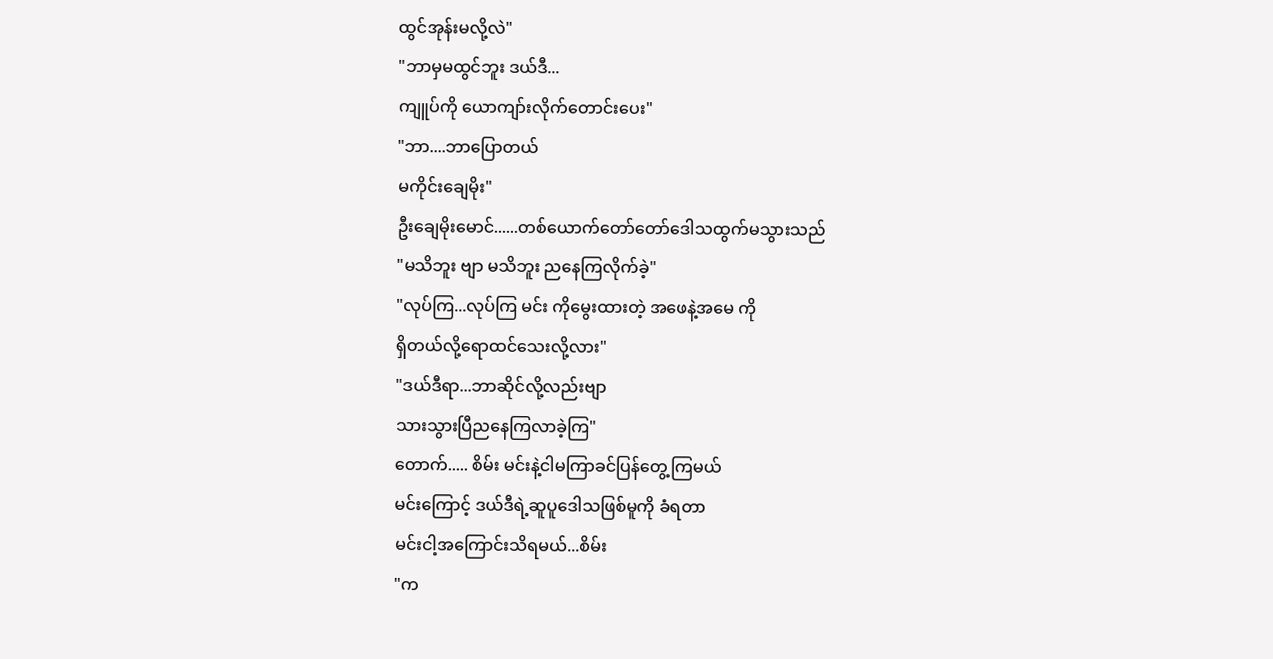ထွင်အုန်းမလို့လဲ"
"ဘာမှမထွင်ဘူး ဒယ်ဒီ...
ကျူပ်ကို ယောကျာ်းလိုက်တောင်းပေး"
"ဘာ....ဘာပြောတယ်
မကိုင်းချေမိုး"
ဦးချေမိုးမောင်......တစ်ယောက်တော်တော်ဒေါသထွက်မသွားသည်
"မသိဘူး ဗျာ မသိဘူး ညနေကြလိုက်ခဲ့"
"လုပ်ကြ...လုပ်ကြ မင်း ကိုမွေးထားတဲ့ အဖေနဲ့အမေ ကို
ရှိတယ်လို့ရောထင်သေးလို့လား"
"ဒယ်ဒီရာ...ဘာဆိုင်လို့လည်းဗျာ
သားသွားပြီညနေကြလာခဲ့ကြ"
တောက်..... စိမ်း မင်းနဲ့ငါမကြာခင်ပြန်တွေ့ကြမယ်
မင်းကြောင့် ဒယ်ဒီရဲ့ဆူပူဒေါသဖြစ်မူကို ခံရတာ
မင်းငါ့အကြောင်းသိရမယ်...စိမ်း
"က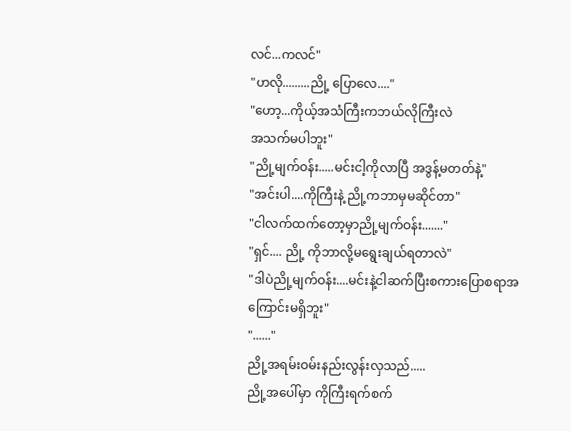လင်...ကလင်"
"ဟလို.........ညို့ ပြောလေ...."
"ဟော့...ကိုယ့်အသံကြီးကဘယ်လိုကြီးလဲ
အသက်မပါဘူး"
"ညို့မျက်ဝန်း.....မင်းငါ့ကိုလာပြီ အဒွန့်မတတ်နဲ့"
"အင်းပါ....ကိုကြီးနဲ့ ညို့ကဘာမှမဆိုင်တာ"
"ငါလက်ထက်တော့မှာညို့မျက်ဝန်း......."
"ရှင်.... ညို့ ကိုဘာလို့မရွေးချယ်ရတာလဲ"
"ဒါပဲညို့မျက်ဝန်း....မင်းနဲ့ငါဆက်ပြီးစကားပြောစရာအကြောင်းမရှိဘူး"
"......"
ညို့အရမ်းဝမ်းနည်းလွန်းလှသည်.....
ညို့အပေါ်မှာ ကိုကြီးရက်စက်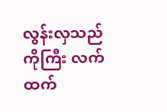လွန်းလှသည်
ကိုကြီး လက်ထက်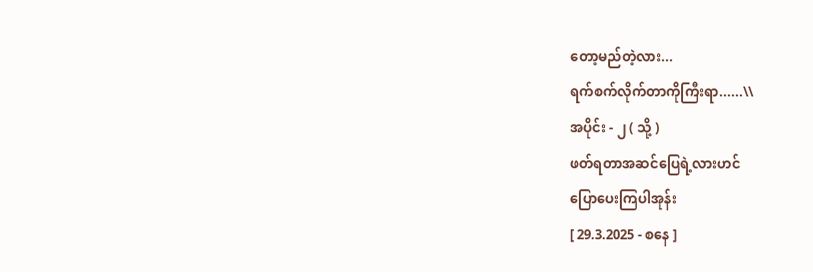တော့မည်တဲ့လား...
ရက်စက်လိုက်တာကိုကြီးရာ......\\
အပိုင်း - ၂ ( သို့ )
ဖတ်ရတာအဆင်ပြေရဲ့လားဟင်
ပြောပေးကြပါအုန်း
[ 29.3.2025 - စနေ ]